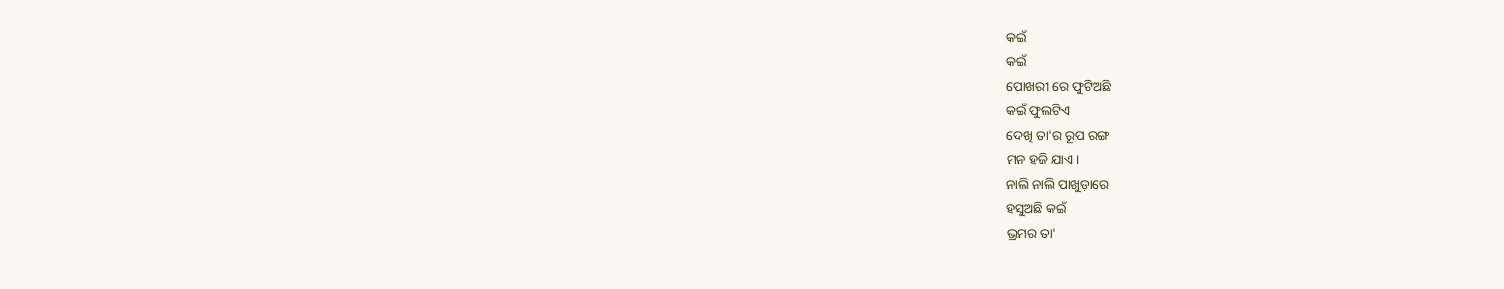କଇଁ
କଇଁ
ପୋଖରୀ ରେ ଫୁଟିଅଛି
କଇଁ ଫୁଲଟିଏ
ଦେଖି ତା'ର ରୂପ ରଙ୍ଗ
ମନ ହଜି ଯାଏ।
ନାଲି ନାଲି ପାଖୁଡ଼ାରେ
ହସୁଅଛି କଇଁ
ଭ୍ରମର ତା'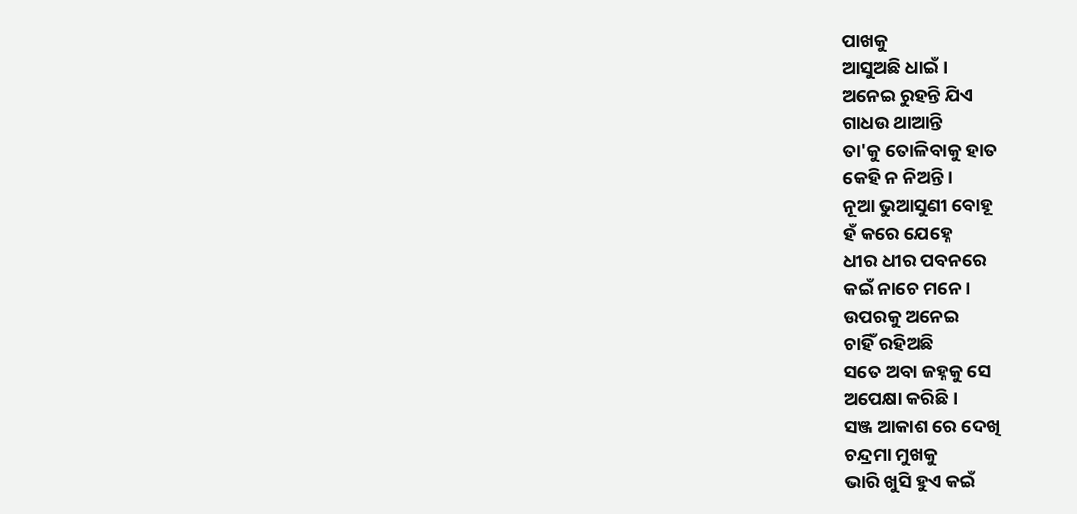ପାଖକୁ
ଆସୁଅଛି ଧାଇଁ।
ଅନେଇ ରୁହନ୍ତି ଯିଏ
ଗାଧଉ ଥାଆନ୍ତି
ତା'କୁ ତୋଳିବାକୁ ହାତ
କେହି ନ ନିଅନ୍ତି ।
ନୂଆ ଭୁଆସୁଣୀ ବୋହୂ
ହଁ କରେ ଯେହ୍ନେ
ଧୀର ଧୀର ପବନରେ
କଇଁ ନାଚେ ମନେ।
ଉପରକୁ ଅନେଇ
ଚାହିଁ ରହିଅଛି
ସତେ ଅବା ଜହ୍ନକୁ ସେ
ଅପେକ୍ଷା କରିଛି ।
ସଞ୍ଜ ଆକାଶ ରେ ଦେଖି
ଚନ୍ଦ୍ରମା ମୁଖକୁ
ଭାରି ଖୁସି ହୁଏ କଇଁ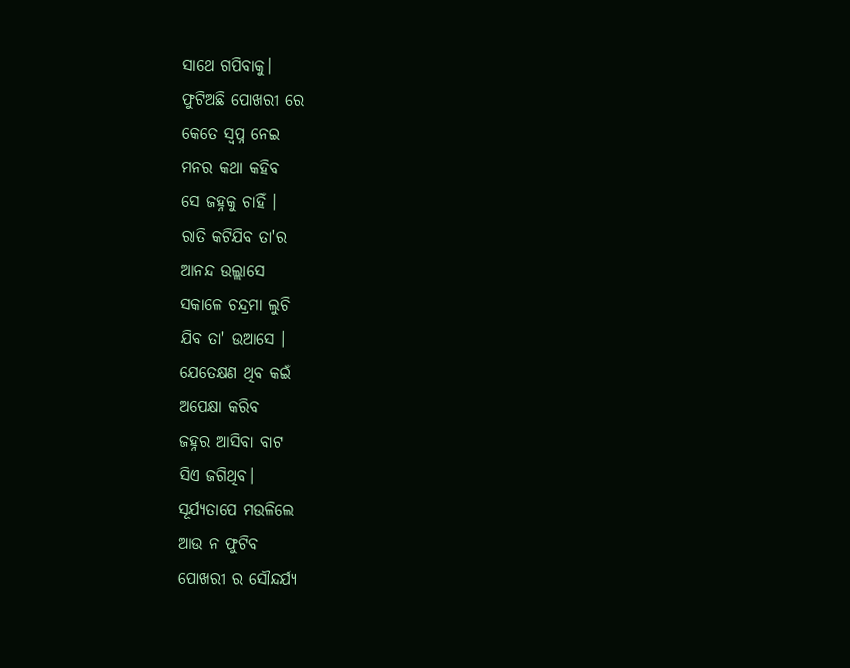ସାଥେ ଗପିବାକୁ।
ଫୁଟିଅଛି ପୋଖରୀ ରେ
କେତେ ସ୍ବପ୍ନ ନେଇ
ମନର କଥା କହିବ
ସେ ଜହ୍ନକୁ ଚାହିଁ ।
ରାତି କଟିଯିବ ତା'ର
ଆନନ୍ଦ ଉଲ୍ଲାସେ
ସକାଳେ ଚନ୍ଦ୍ରମା ଲୁଚି
ଯିବ ତା' ଉଆସେ ।
ଯେତେକ୍ଷଣ ଥିବ କଇଁ
ଅପେକ୍ଷା କରିବ
ଜହ୍ନର ଆସିବା ବାଟ
ସିଏ ଜଗିଥିବ।
ସୂର୍ଯ୍ୟତାପେ ମଉଳିଲେ
ଆଉ ନ ଫୁଟିବ
ପୋଖରୀ ର ସୌନ୍ଦର୍ଯ୍ୟ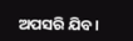ଅପସରି ଯିବ।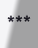***